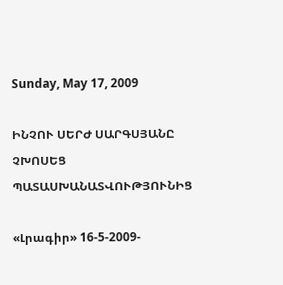Sunday, May 17, 2009

ԻՆՉՈՒ ՍԵՐԺ ՍԱՐԳՍՅԱՆԸ ՉԽՈՍԵՑ ՊԱՏԱՍԽԱՆԱՏՎՈՒԹՅՈՒՆԻՑ

«Լրագիր» 16-5-2009-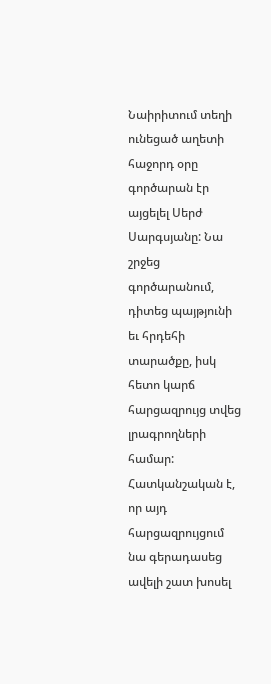Նաիրիտում տեղի ունեցած աղետի հաջորդ օրը գործարան էր այցելել Սերժ Սարգսյանը: Նա շրջեց գործարանում, դիտեց պայթյունի եւ հրդեհի տարածքը, իսկ հետո կարճ հարցազրույց տվեց լրագրողների համար: Հատկանշական է, որ այդ հարցազրույցում նա գերադասեց ավելի շատ խոսել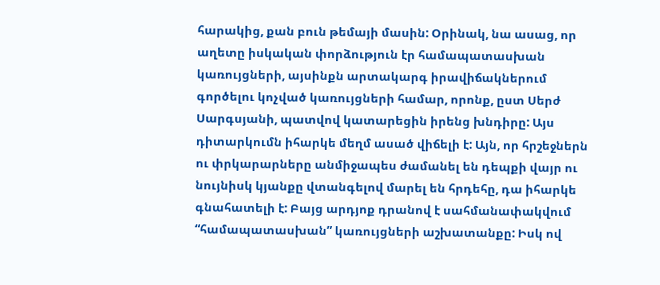հարակից, քան բուն թեմայի մասին: Օրինակ, նա ասաց, որ աղետը իսկական փորձություն էր համապատասխան կառույցների, այսինքն արտակարգ իրավիճակներում գործելու կոչված կառույցների համար, որոնք, ըստ Սերժ Սարգսյանի, պատվով կատարեցին իրենց խնդիրը: Այս դիտարկումն իհարկե մեղմ ասած վիճելի է: Այն, որ հրշեջներն ու փրկարարները անմիջապես ժամանել են դեպքի վայր ու նույնիսկ կյանքը վտանգելով մարել են հրդեհը, դա իհարկե գնահատելի է: Բայց արդյոք դրանով է սահմանափակվում “համապատասխան” կառույցների աշխատանքը: Իսկ ով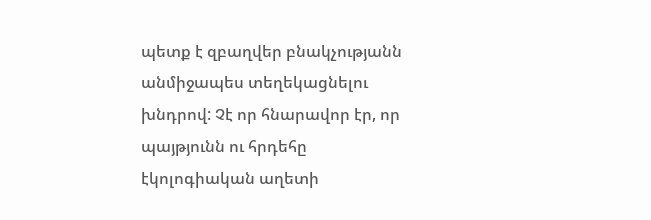պետք է զբաղվեր բնակչությանն անմիջապես տեղեկացնելու խնդրով: Չէ որ հնարավոր էր, որ պայթյունն ու հրդեհը էկոլոգիական աղետի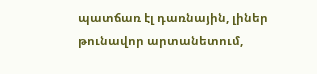պատճառ էլ դառնային, լիներ թունավոր արտանետում,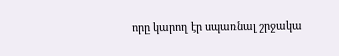որը կարող էր սպառնալ շրջակա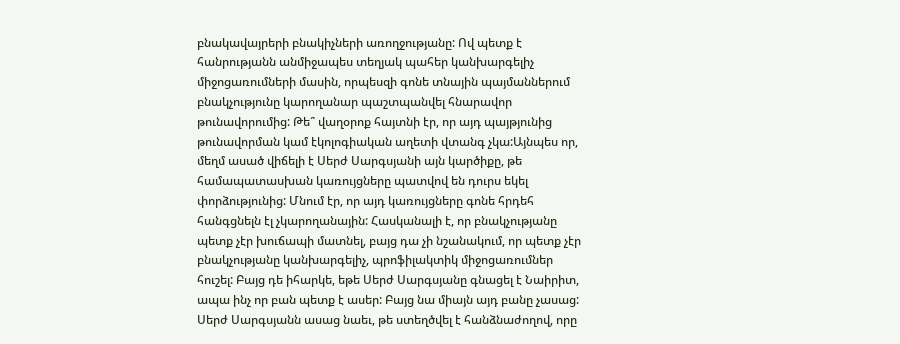բնակավայրերի բնակիչների առողջությանը: Ով պետք է հանրությանն անմիջապես տեղյակ պահեր կանխարգելիչ միջոցառումների մասին, որպեսզի գոնե տնային պայմաններում բնակչությունը կարողանար պաշտպանվել հնարավոր թունավորումից: Թե՞ վաղօրոք հայտնի էր, որ այդ պայթյունից թունավորման կամ էկոլոգիական աղետի վտանգ չկա:Այնպես որ, մեղմ ասած վիճելի է Սերժ Սարգսյանի այն կարծիքը, թե համապատասխան կառույցները պատվով են դուրս եկել փորձությունից: Մնում էր, որ այդ կառույցները գոնե հրդեհ հանգցնելն էլ չկարողանային: Հասկանալի է, որ բնակչությանը պետք չէր խուճապի մատնել, բայց դա չի նշանակում, որ պետք չէր բնակչությանը կանխարգելիչ, պրոֆիլակտիկ միջոցառումներ հուշել: Բայց դե իհարկե, եթե Սերժ Սարգսյանը գնացել է Նաիրիտ, ապա ինչ որ բան պետք է ասեր: Բայց նա միայն այդ բանը չասաց: Սերժ Սարգսյանն ասաց նաեւ, թե ստեղծվել է հանձնաժողով, որը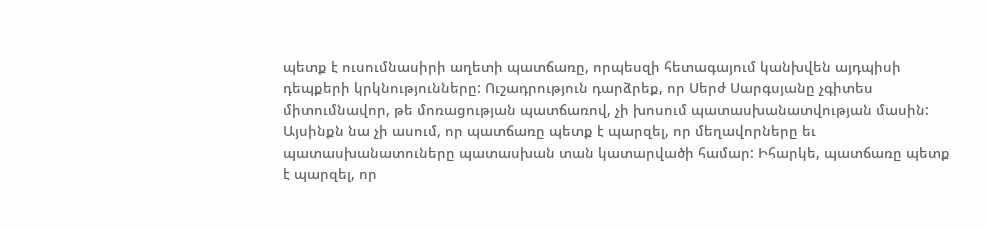պետք է ուսումնասիրի աղետի պատճառը, որպեսզի հետագայում կանխվեն այդպիսի դեպքերի կրկնությունները: Ուշադրություն դարձրեք, որ Սերժ Սարգսյանը չգիտես միտումնավոր, թե մոռացության պատճառով, չի խոսում պատասխանատվության մասին: Այսինքն նա չի ասում, որ պատճառը պետք է պարզել, որ մեղավորները եւ պատասխանատուները պատասխան տան կատարվածի համար: Իհարկե, պատճառը պետք է պարզել, որ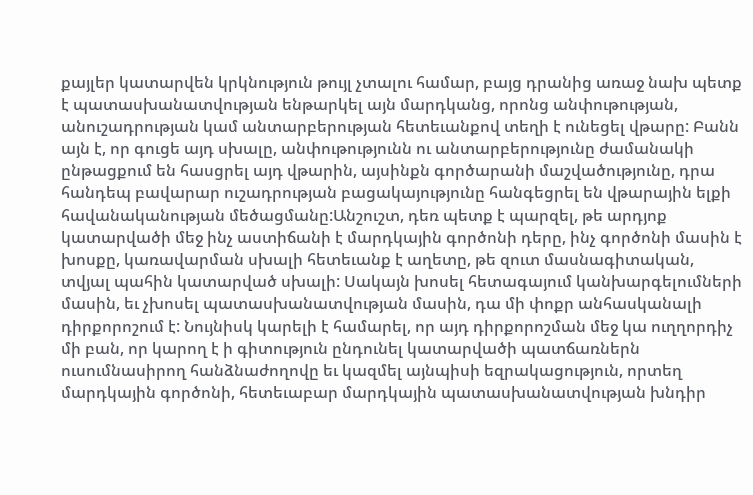քայլեր կատարվեն կրկնություն թույլ չտալու համար, բայց դրանից առաջ նախ պետք է պատասխանատվության ենթարկել այն մարդկանց, որոնց անփութության, անուշադրության կամ անտարբերության հետեւանքով տեղի է ունեցել վթարը: Բանն այն է, որ գուցե այդ սխալը, անփութությունն ու անտարբերությունը ժամանակի ընթացքում են հասցրել այդ վթարին, այսինքն գործարանի մաշվածությունը, դրա հանդեպ բավարար ուշադրության բացակայությունը հանգեցրել են վթարային ելքի հավանականության մեծացմանը:Անշուշտ, դեռ պետք է պարզել, թե արդյոք կատարվածի մեջ ինչ աստիճանի է մարդկային գործոնի դերը, ինչ գործոնի մասին է խոսքը, կառավարման սխալի հետեւանք է աղետը, թե զուտ մասնագիտական, տվյալ պահին կատարված սխալի: Սակայն խոսել հետագայում կանխարգելումների մասին, եւ չխոսել պատասխանատվության մասին, դա մի փոքր անհասկանալի դիրքորոշում է: Նույնիսկ կարելի է համարել, որ այդ դիրքորոշման մեջ կա ուղղորդիչ մի բան, որ կարող է ի գիտություն ընդունել կատարվածի պատճառներն ուսումնասիրող հանձնաժողովը եւ կազմել այնպիսի եզրակացություն, որտեղ մարդկային գործոնի, հետեւաբար մարդկային պատասխանատվության խնդիր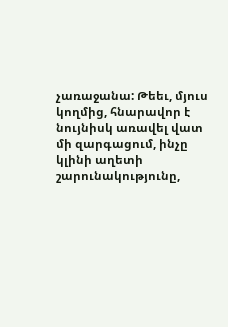չառաջանա: Թեեւ, մյուս կողմից, հնարավոր է նույնիսկ առավել վատ մի զարգացում, ինչը կլինի աղետի շարունակությունը,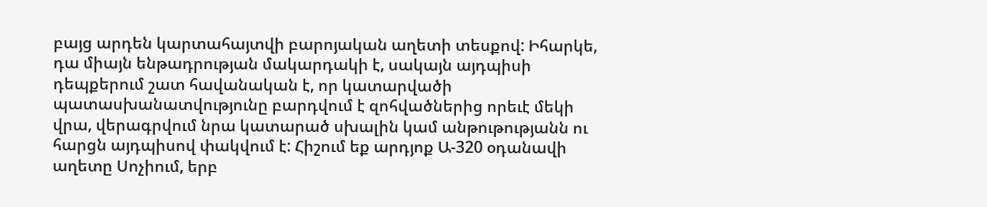բայց արդեն կարտահայտվի բարոյական աղետի տեսքով: Իհարկե, դա միայն ենթադրության մակարդակի է, սակայն այդպիսի դեպքերում շատ հավանական է, որ կատարվածի պատասխանատվությունը բարդվում է զոհվածներից որեւէ մեկի վրա, վերագրվում նրա կատարած սխալին կամ անթութությանն ու հարցն այդպիսով փակվում է: Հիշում եք արդյոք Ա-320 օդանավի աղետը Սոչիում, երբ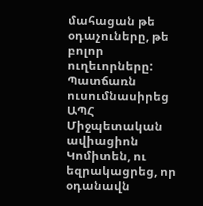մահացան թե օդաչուները, թե բոլոր ուղեւորները: Պատճառն ուսումնասիրեց ԱՊՀ Միջպետական ավիացիոն Կոմիտեն, ու եզրակացրեց, որ օդանավն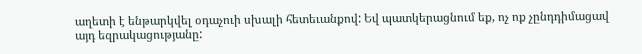աղետի է ենթարկվել օդաչուի սխալի հետեւանքով: Եվ պատկերացնում եք, ոչ ոք չընդդիմացավ այդ եզրակացությանը: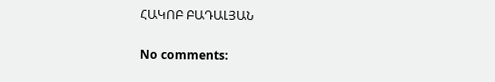ՀԱԿՈԲ ԲԱԴԱԼՅԱՆ

No comments: